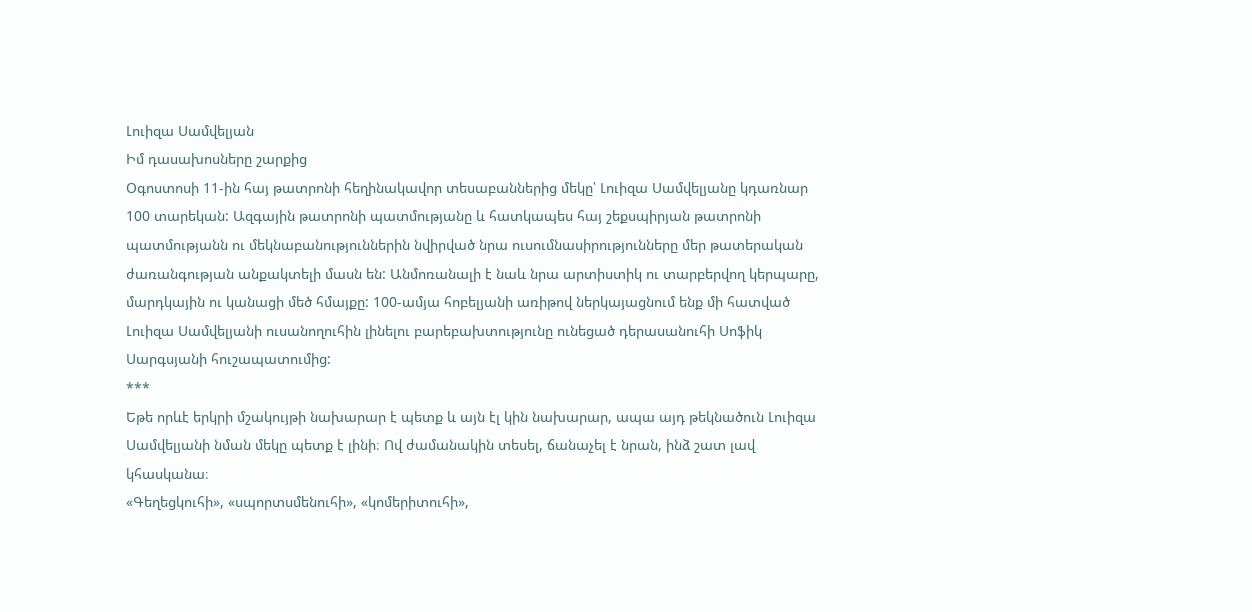Լուիզա Սամվելյան
Իմ դասախոսները շարքից
Օգոստոսի 11-ին հայ թատրոնի հեղինակավոր տեսաբաններից մեկը՝ Լուիզա Սամվելյանը կդառնար 100 տարեկան: Ազգային թատրոնի պատմությանը և հատկապես հայ շեքսպիրյան թատրոնի պատմությանն ու մեկնաբանություններին նվիրված նրա ուսումնասիրությունները մեր թատերական ժառանգության անքակտելի մասն են: Անմոռանալի է նաև նրա արտիստիկ ու տարբերվող կերպարը, մարդկային ու կանացի մեծ հմայքը: 100-ամյա հոբելյանի առիթով ներկայացնում ենք մի հատված Լուիզա Սամվելյանի ուսանողուհին լինելու բարեբախտությունը ունեցած դերասանուհի Սոֆիկ Սարգսյանի հուշապատումից:
***
Եթե որևէ երկրի մշակույթի նախարար է պետք և այն էլ կին նախարար, ապա այդ թեկնածուն Լուիզա Սամվելյանի նման մեկը պետք է լինի։ Ով ժամանակին տեսել, ճանաչել է նրան, ինձ շատ լավ կհասկանա։
«Գեղեցկուհի», «սպորտսմենուհի», «կոմերիտուհի»,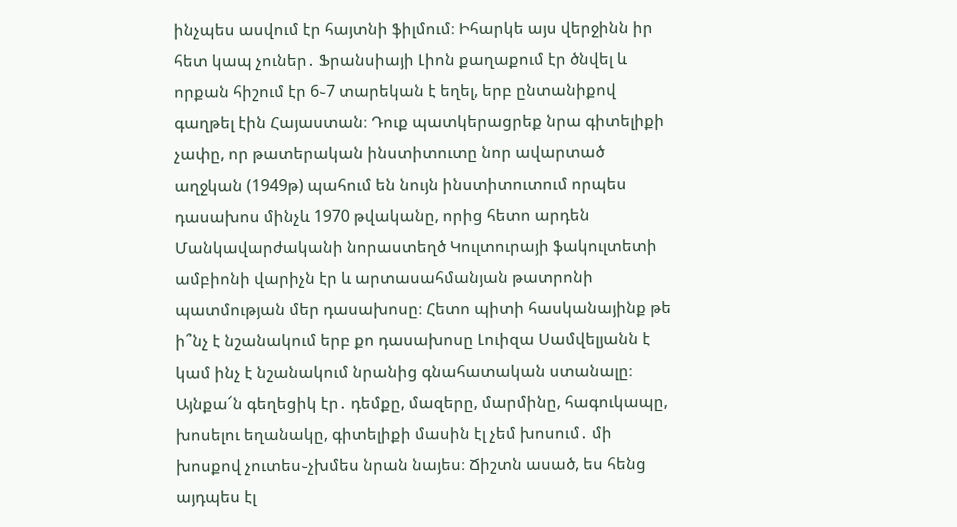ինչպես ասվում էր հայտնի ֆիլմում։ Իհարկե այս վերջինն իր հետ կապ չուներ․ Ֆրանսիայի Լիոն քաղաքում էր ծնվել և որքան հիշում էր 6֊7 տարեկան է եղել, երբ ընտանիքով գաղթել էին Հայաստան։ Դուք պատկերացրեք նրա գիտելիքի չափը, որ թատերական ինստիտուտը նոր ավարտած աղջկան (1949թ) պահում են նույն ինստիտուտում որպես դասախոս մինչև 1970 թվականը, որից հետո արդեն Մանկավարժականի նորաստեղծ Կուլտուրայի ֆակուլտետի ամբիոնի վարիչն էր և արտասահմանյան թատրոնի պատմության մեր դասախոսը։ Հետո պիտի հասկանայինք թե ի՞նչ է նշանակում երբ քո դասախոսը Լուիզա Սամվելյանն է կամ ինչ է նշանակում նրանից գնահատական ստանալը։
Այնքա՜ն գեղեցիկ էր․ դեմքը, մազերը, մարմինը, հագուկապը, խոսելու եղանակը, գիտելիքի մասին էլ չեմ խոսում․ մի խոսքով չուտես֊չխմես նրան նայես։ Ճիշտն ասած, ես հենց այդպես էլ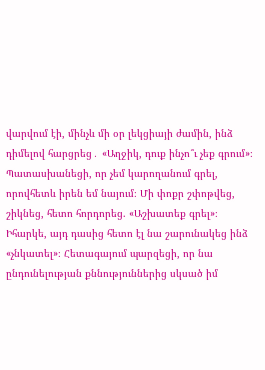վարվում էի, մինչև մի օր լեկցիայի ժամին, ինձ դիմելով հարցրեց․ «Աղջիկ, դուք ինչո՞ւ չեք գրում»։ Պատասխանեցի, որ չեմ կարողանում գրել, որովհետև իրեն եմ նայում։ Մի փոքր շփոթվեց, շիկնեց, հետո հորդորեց. «Աշխատեք գրել»։ Իհարկե, այդ դասից հետո էլ նա շարունակեց ինձ «չնկատել»։ Հետագայում պարզեցի, որ նա ընդունելության քննություններից սկսած իմ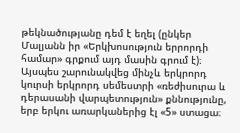թեկնածությանը դեմ է եղել (ընկեր Մալյանն իր «Երկխոսություն երրորդի համար» գրքում այդ մասին գրում է)։ Այսպես շարունակվեց մինչև երկրորդ կուրսի երկրորդ սեմեստրի «ռեժիսուրա և դերասանի վարպետություն» քննությունը, երբ երկու առարկաներից էլ «5» ստացա։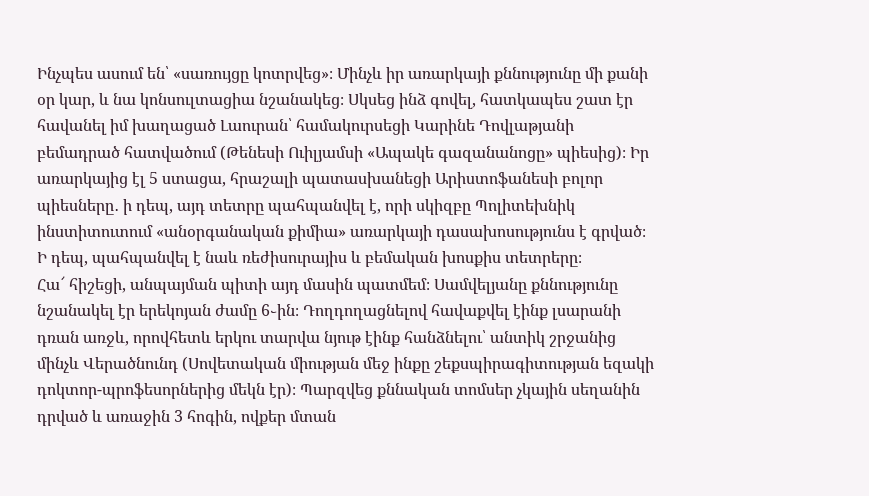Ինչպես ասում են՝ «սառույցը կոտրվեց»։ Մինչև իր առարկայի քննությունը մի քանի օր կար, և նա կոնսուլտացիա նշանակեց։ Սկսեց ինձ գովել, հատկապես շատ էր հավանել իմ խաղացած Լաուրան՝ համակուրսեցի Կարինե Դովլաթյանի բեմադրած հատվածում (Թենեսի Ուիլյամսի «Ապակե գազանանոցը» պիեսից)։ Իր առարկայից էլ 5 ստացա, հրաշալի պատասխանեցի Արիստոֆանեսի բոլոր պիեսները․ ի դեպ, այդ տետրը պահպանվել է, որի սկիզբը Պոլիտեխնիկ ինստիտուտում «անօրգանական քիմիա» առարկայի դասախոսությունս է գրված։ Ի դեպ, պահպանվել է նաև ռեժիսուրայիս և բեմական խոսքիս տետրերը։
Հա՜ հիշեցի, անպայման պիտի այդ մասին պատմեմ։ Սամվելյանը քննությունը նշանակել էր երեկոյան ժամը 6֊ին։ Դողդողացնելով հավաքվել էինք լսարանի դռան առջև, որովհետև երկու տարվա նյութ էինք հանձնելու՝ անտիկ շրջանից մինչև Վերածնունդ (Սովետական միության մեջ ինքը շեքսպիրագիտության եզակի դոկտոր-պրոֆեսորներից մեկն էր)։ Պարզվեց քննական տոմսեր չկային սեղանին դրված և առաջին 3 հոգին, ովքեր մտան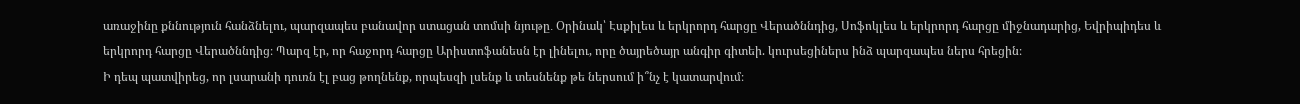առաջինը քննություն հանձնելու, պարզապես բանավոր ստացան տոմսի նյութը․ Օրինակ՝ Էսքիլես և երկրորդ հարցը Վերածննդից, Սոֆոկլես և երկրորդ հարցը միջնադարից, Եվրիպիդես և երկրորդ հարցը Վերածննդից։ Պարզ էր, որ հաջորդ հարցը Արիստոֆանեսն էր լինելու, որը ծայրեծայր անգիր գիտեի. կուրսեցիներս ինձ պարզապես ներս հրեցին։
Ի դեպ պատվիրեց, որ լսարանի դուռն էլ բաց թողնենք, որպեսզի լսենք և տեսնենք թե ներսում ի՞նչ է կատարվում։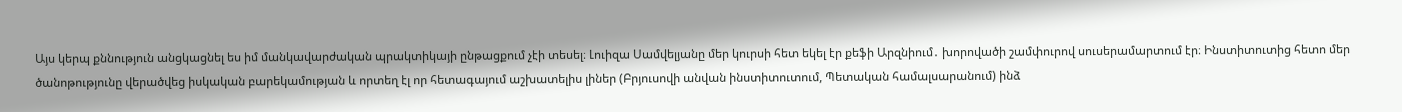Այս կերպ քննություն անցկացնել ես իմ մանկավարժական պրակտիկայի ընթացքում չէի տեսել։ Լուիզա Սամվելյանը մեր կուրսի հետ եկել էր քեֆի Արզնիում․ խորովածի շամփուրով սուսերամարտում էր։ Ինստիտուտից հետո մեր ծանոթությունը վերածվեց իսկական բարեկամության և որտեղ էլ որ հետագայում աշխատելիս լիներ (Բրյուսովի անվան ինստիտուտում, Պետական համալսարանում) ինձ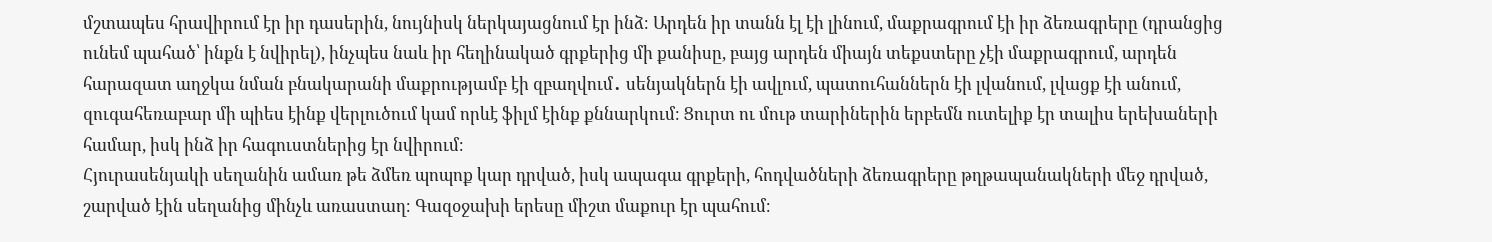մշտապես հրավիրում էր իր դասերին, նույնիսկ ներկայացնում էր ինձ։ Արդեն իր տանն էլ էի լինում, մաքրագրում էի իր ձեռագրերը (դրանցից ունեմ պահած՝ ինքն է նվիրել), ինչպես նաև իր հեղինակած գրքերից մի քանիսը, բայց արդեն միայն տեքստերը չէի մաքրագրում, արդեն հարազատ աղջկա նման բնակարանի մաքրությամբ էի զբաղվում․ սենյակներն էի ավլում, պատուհաններն էի լվանում, լվացք էի անում, զուգահեռաբար մի պիես էինք վերլուծում կամ որևէ ֆիլմ էինք քննարկում։ Ցուրտ ու մութ տարիներին երբեմն ուտելիք էր տալիս երեխաների համար, իսկ ինձ իր հագուստներից էր նվիրում։
Հյուրասենյակի սեղանին ամառ թե ձմեռ պոպոք կար դրված, իսկ ապագա գրքերի, հոդվածների ձեռագրերը թղթապանակների մեջ դրված, շարված էին սեղանից մինչև առաստաղ։ Գազօջախի երեսը միշտ մաքուր էր պահում։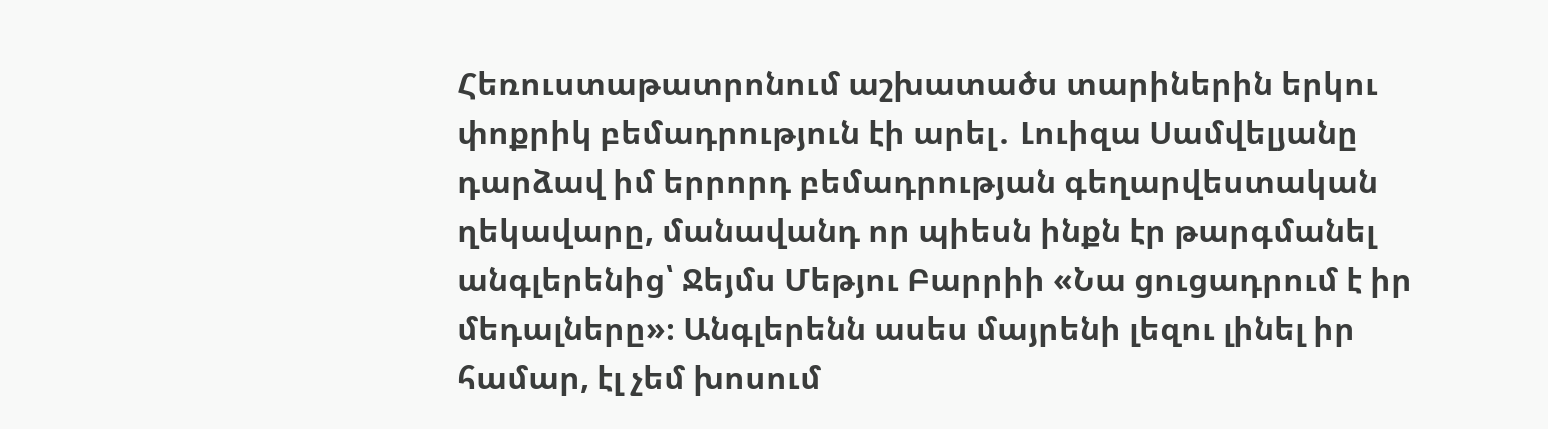Հեռուստաթատրոնում աշխատածս տարիներին երկու փոքրիկ բեմադրություն էի արել․ Լուիզա Սամվելյանը դարձավ իմ երրորդ բեմադրության գեղարվեստական ղեկավարը, մանավանդ որ պիեսն ինքն էր թարգմանել անգլերենից՝ Ջեյմս Մեթյու Բարրիի «Նա ցուցադրում է իր մեդալները»։ Անգլերենն ասես մայրենի լեզու լինել իր համար, էլ չեմ խոսում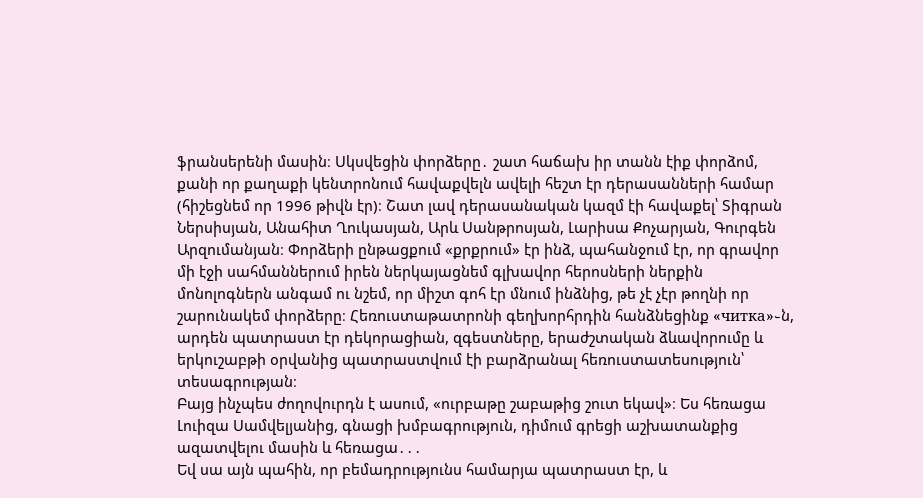ֆրանսերենի մասին։ Սկսվեցին փորձերը․ շատ հաճախ իր տանն էիք փորձոմ, քանի որ քաղաքի կենտրոնում հավաքվելն ավելի հեշտ էր դերասանների համար (հիշեցնեմ որ 1996 թիվն էր)։ Շատ լավ դերասանական կազմ էի հավաքել՝ Տիգրան Ներսիսյան, Անահիտ Ղուկասյան, Արև Սանթրոսյան, Լարիսա Քոչարյան, Գուրգեն Արզումանյան։ Փորձերի ընթացքում «քրքրում» էր ինձ, պահանջում էր, որ գրավոր մի էջի սահմաններում իրեն ներկայացնեմ գլխավոր հերոսների ներքին մոնոլոգներն անգամ ու նշեմ, որ միշտ գոհ էր մնում ինձնից, թե չէ չէր թողնի որ շարունակեմ փորձերը։ Հեռուստաթատրոնի գեղխորհրդին հանձնեցինք «читка»֊ն, արդեն պատրաստ էր դեկորացիան, զգեստները, երաժշտական ձևավորումը և երկուշաբթի օրվանից պատրաստվում էի բարձրանալ հեռուստատեսություն՝ տեսագրության։
Բայց ինչպես ժողովուրդն է ասում, «ուրբաթը շաբաթից շուտ եկավ»։ Ես հեռացա Լուիզա Սամվելյանից, գնացի խմբագրություն, դիմում գրեցի աշխատանքից ազատվելու մասին և հեռացա․․․
Եվ սա այն պահին, որ բեմադրությունս համարյա պատրաստ էր, և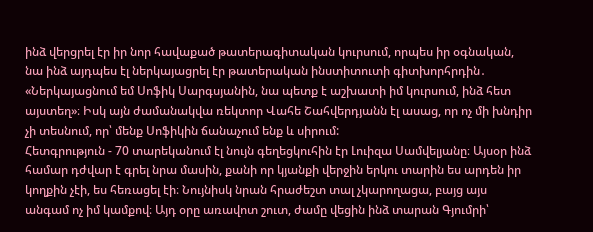ինձ վերցրել էր իր նոր հավաքած թատերագիտական կուրսում, որպես իր օգնական, նա ինձ այդպես էլ ներկայացրել էր թատերական ինստիտուտի գիտխորհրդին․ «Ներկայացնում եմ Սոֆիկ Սարգսյանին, նա պետք է աշխատի իմ կուրսում, ինձ հետ այստեղ»։ Իսկ այն ժամանակվա ռեկտոր Վահե Շահվերդյանն էլ ասաց, որ ոչ մի խնդիր չի տեսնում, որ՝ մենք Սոֆիկին ճանաչում ենք և սիրում:
Հետգրություն - 70 տարեկանում էլ նույն գեղեցկուհին էր Լուիզա Սամվելյանը։ Այսօր ինձ համար դժվար է գրել նրա մասին, քանի որ կյանքի վերջին երկու տարին ես արդեն իր կողքին չէի, ես հեռացել էի։ Նույնիսկ նրան հրաժեշտ տալ չկարողացա, բայց այս անգամ ոչ իմ կամքով։ Այդ օրը առավոտ շուտ, ժամը վեցին ինձ տարան Գյումրի՝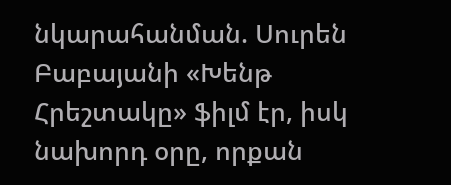նկարահանման. Սուրեն Բաբայանի «Խենթ Հրեշտակը» ֆիլմ էր, իսկ նախորդ օրը, որքան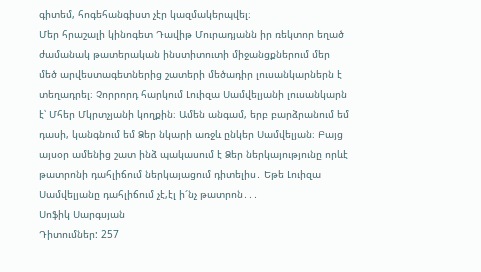գիտեմ, հոգեհանգիստ չէր կազմակերպվել։
Մեր հրաշալի կինոգետ Դավիթ Մուրադյանն իր ռեկտոր եղած ժամանակ թատերական ինստիտուտի միջանցքներում մեր մեծ արվեստագետներից շատերի մեծադիր լուսանկարներն է տեղադրել։ Չորրորդ հարկում Լուիզա Սամվելյանի լուսանկարն է՝ Մհեր Մկրտչյանի կողքին։ Ամեն անգամ, երբ բարձրանում եմ դասի, կանգնում եմ Ձեր նկարի առջև ընկեր Սամվելյան։ Բայց այսօր ամենից շատ ինձ պակասում է Ձեր ներկայությունը որևէ թատրոնի դահլիճում ներկայացում դիտելիս․ Եթե Լուիզա Սամվելյանը դահլիճում չէ,էլ ի՜նչ թատրոն․․․
Սոֆիկ Սարգսյան
Դիտումներ: 257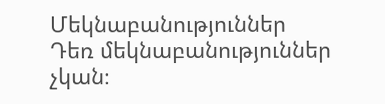Մեկնաբանություններ
Դեռ մեկնաբանություններ չկան։